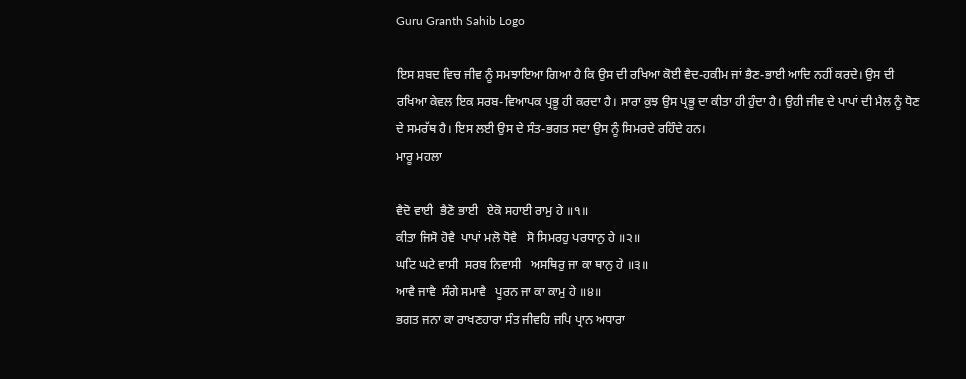Guru Granth Sahib Logo

ਇਸ ਸ਼ਬਦ ਵਿਚ ਜੀਵ ਨੂੰ ਸਮਝਾਇਆ ਗਿਆ ਹੈ ਕਿ ਉਸ ਦੀ ਰਖਿਆ ਕੋਈ ਵੈਦ-ਹਕੀਮ ਜਾਂ ਭੈਣ-ਭਾਈ ਆਦਿ ਨਹੀਂ ਕਰਦੇ। ਉਸ ਦੀ ਰਖਿਆ ਕੇਵਲ ਇਕ ਸਰਬ-ਵਿਆਪਕ ਪ੍ਰਭੂ ਹੀ ਕਰਦਾ ਹੈ। ਸਾਰਾ ਕੁਝ ਉਸ ਪ੍ਰਭੂ ਦਾ ਕੀਤਾ ਹੀ ਹੁੰਦਾ ਹੈ। ਉਹੀ ਜੀਵ ਦੇ ਪਾਪਾਂ ਦੀ ਮੈਲ ਨੂੰ ਧੋਣ ਦੇ ਸਮਰੱਥ ਹੈ। ਇਸ ਲਈ ਉਸ ਦੇ ਸੰਤ-ਭਗਤ ਸਦਾ ਉਸ ਨੂੰ ਸਿਮਰਦੇ ਰਹਿੰਦੇ ਹਨ।
ਮਾਰੂ ਮਹਲਾ

ਵੈਦੋ ਵਾਈ  ਭੈਣੋ ਭਾਈ   ਏਕੋ ਸਹਾਈ ਰਾਮੁ ਹੇ ॥੧॥
ਕੀਤਾ ਜਿਸੋ ਹੋਵੈ  ਪਾਪਾਂ ਮਲੋ ਧੋਵੈ   ਸੋ ਸਿਮਰਹੁ ਪਰਧਾਨੁ ਹੇ ॥੨॥
ਘਟਿ ਘਟੇ ਵਾਸੀ  ਸਰਬ ਨਿਵਾਸੀ   ਅਸਥਿਰੁ ਜਾ ਕਾ ਥਾਨੁ ਹੇ ॥੩॥
ਆਵੈ ਜਾਵੈ  ਸੰਗੇ ਸਮਾਵੈ   ਪੂਰਨ ਜਾ ਕਾ ਕਾਮੁ ਹੇ ॥੪॥
ਭਗਤ ਜਨਾ ਕਾ ਰਾਖਣਹਾਰਾ ਸੰਤ ਜੀਵਹਿ ਜਪਿ ਪ੍ਰਾਨ ਅਧਾਰਾ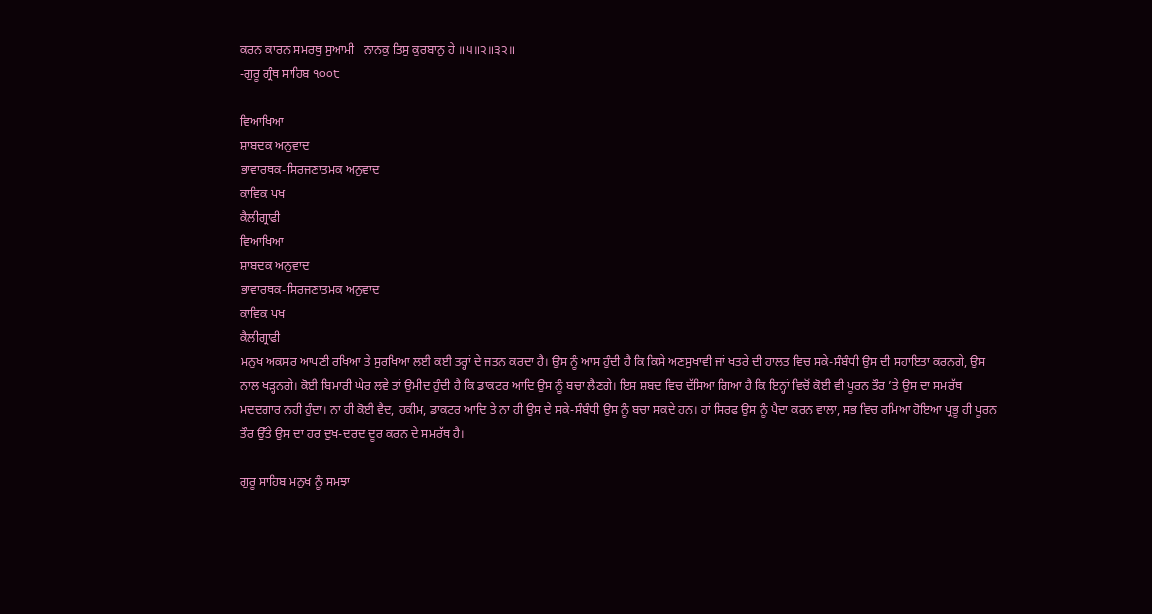ਕਰਨ ਕਾਰਨ ਸਮਰਥੁ ਸੁਆਮੀ   ਨਾਨਕੁ ਤਿਸੁ ਕੁਰਬਾਨੁ ਹੇ ॥੫॥੨॥੩੨॥
-ਗੁਰੂ ਗ੍ਰੰਥ ਸਾਹਿਬ ੧੦੦੮

ਵਿਆਖਿਆ
ਸ਼ਾਬਦਕ ਅਨੁਵਾਦ
ਭਾਵਾਰਥਕ-ਸਿਰਜਣਾਤਮਕ ਅਨੁਵਾਦ
ਕਾਵਿਕ ਪਖ
ਕੈਲੀਗ੍ਰਾਫੀ
ਵਿਆਖਿਆ
ਸ਼ਾਬਦਕ ਅਨੁਵਾਦ
ਭਾਵਾਰਥਕ-ਸਿਰਜਣਾਤਮਕ ਅਨੁਵਾਦ
ਕਾਵਿਕ ਪਖ
ਕੈਲੀਗ੍ਰਾਫੀ
ਮਨੁਖ ਅਕਸਰ ਆਪਣੀ ਰਖਿਆ ਤੇ ਸੁਰਖਿਆ ਲਈ ਕਈ ਤਰ੍ਹਾਂ ਦੇ ਜਤਨ ਕਰਦਾ ਹੈ। ਉਸ ਨੂੰ ਆਸ ਹੁੰਦੀ ਹੈ ਕਿ ਕਿਸੇ ਅਣਸੁਖਾਵੀ ਜਾਂ ਖਤਰੇ ਦੀ ਹਾਲਤ ਵਿਚ ਸਕੇ-ਸੰਬੰਧੀ ਉਸ ਦੀ ਸਹਾਇਤਾ ਕਰਨਗੇ, ਉਸ ਨਾਲ ਖੜ੍ਹਨਗੇ। ਕੋਈ ਬਿਮਾਰੀ ਘੇਰ ਲਵੇ ਤਾਂ ਉਮੀਦ ਹੁੰਦੀ ਹੈ ਕਿ ਡਾਕਟਰ ਆਦਿ ਉਸ ਨੂੰ ਬਚਾ ਲੈਣਗੇ। ਇਸ ਸ਼ਬਦ ਵਿਚ ਦੱਸਿਆ ਗਿਆ ਹੈ ਕਿ ਇਨ੍ਹਾਂ ਵਿਚੋਂ ਕੋਈ ਵੀ ਪੂਰਨ ਤੌਰ ’ਤੇ ਉਸ ਦਾ ਸਮਰੱਥ ਮਦਦਗਾਰ ਨਹੀ ਹੁੰਦਾ। ਨਾ ਹੀ ਕੋਈ ਵੈਦ, ਹਕੀਮ, ਡਾਕਟਰ ਆਦਿ ਤੇ ਨਾ ਹੀ ਉਸ ਦੇ ਸਕੇ-ਸੰਬੰਧੀ ਉਸ ਨੂੰ ਬਚਾ ਸਕਦੇ ਹਨ। ਹਾਂ ਸਿਰਫ ਉਸ ਨੂੰ ਪੈਦਾ ਕਰਨ ਵਾਲਾ, ਸਭ ਵਿਚ ਰਮਿਆ ਹੋਇਆ ਪ੍ਰਭੂ ਹੀ ਪੂਰਨ ਤੌਰ ਉੱਤੇ ਉਸ ਦਾ ਹਰ ਦੁਖ-ਦਰਦ ਦੂਰ ਕਰਨ ਦੇ ਸਮਰੱਥ ਹੈ।

ਗੁਰੂ ਸਾਹਿਬ ਮਨੁਖ ਨੂੰ ਸਮਝਾ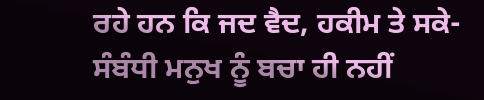ਰਹੇ ਹਨ ਕਿ ਜਦ ਵੈਦ, ਹਕੀਮ ਤੇ ਸਕੇ-ਸੰਬੰਧੀ ਮਨੁਖ ਨੂੰ ਬਚਾ ਹੀ ਨਹੀਂ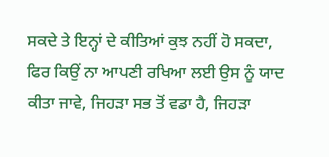ਸਕਦੇ ਤੇ ਇਨ੍ਹਾਂ ਦੇ ਕੀਤਿਆਂ ਕੁਝ ਨਹੀਂ ਹੋ ਸਕਦਾ, ਫਿਰ ਕਿਉਂ ਨਾ ਆਪਣੀ ਰਖਿਆ ਲਈ ਉਸ ਨੂੰ ਯਾਦ ਕੀਤਾ ਜਾਵੇ, ਜਿਹੜਾ ਸਭ ਤੋਂ ਵਡਾ ਹੈ, ਜਿਹੜਾ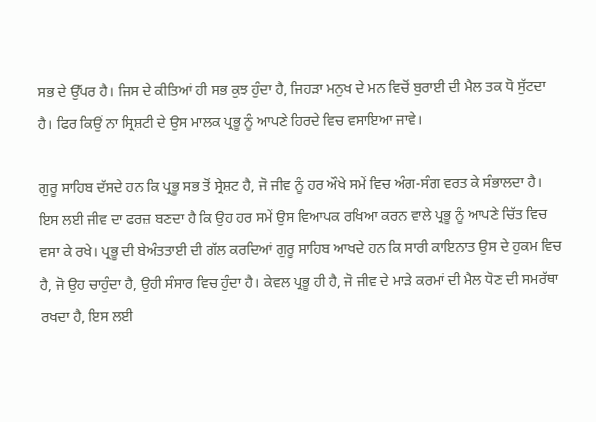ਸਭ ਦੇ ਉੱਪਰ ਹੈ। ਜਿਸ ਦੇ ਕੀਤਿਆਂ ਹੀ ਸਭ ਕੁਝ ਹੁੰਦਾ ਹੈ, ਜਿਹੜਾ ਮਨੁਖ ਦੇ ਮਨ ਵਿਚੋਂ ਬੁਰਾਈ ਦੀ ਮੈਲ ਤਕ ਧੋ ਸੁੱਟਦਾ ਹੈ। ਫਿਰ ਕਿਉਂ ਨਾ ਸ੍ਰਿਸ਼ਟੀ ਦੇ ਉਸ ਮਾਲਕ ਪ੍ਰਭੂ ਨੂੰ ਆਪਣੇ ਹਿਰਦੇ ਵਿਚ ਵਸਾਇਆ ਜਾਵੇ।

ਗੁਰੂ ਸਾਹਿਬ ਦੱਸਦੇ ਹਨ ਕਿ ਪ੍ਰਭੂ ਸਭ ਤੋਂ ਸ੍ਰੇਸ਼ਟ ਹੈ, ਜੋ ਜੀਵ ਨੂੰ ਹਰ ਔਖੇ ਸਮੇਂ ਵਿਚ ਅੰਗ-ਸੰਗ ਵਰਤ ਕੇ ਸੰਭਾਲਦਾ ਹੈ। ਇਸ ਲਈ ਜੀਵ ਦਾ ਫਰਜ਼ ਬਣਦਾ ਹੈ ਕਿ ਉਹ ਹਰ ਸਮੇਂ ਉਸ ਵਿਆਪਕ ਰਖਿਆ ਕਰਨ ਵਾਲੇ ਪ੍ਰਭੂ ਨੂੰ ਆਪਣੇ ਚਿੱਤ ਵਿਚ ਵਸਾ ਕੇ ਰਖੇ। ਪ੍ਰਭੂ ਦੀ ਬੇਅੰਤਤਾਈ ਦੀ ਗੱਲ ਕਰਦਿਆਂ ਗੁਰੂ ਸਾਹਿਬ ਆਖਦੇ ਹਨ ਕਿ ਸਾਰੀ ਕਾਇਨਾਤ ਉਸ ਦੇ ਹੁਕਮ ਵਿਚ ਹੈ, ਜੋ ਉਹ ਚਾਹੁੰਦਾ ਹੈ, ਉਹੀ ਸੰਸਾਰ ਵਿਚ ਹੁੰਦਾ ਹੈ। ਕੇਵਲ ਪ੍ਰਭੂ ਹੀ ਹੈ, ਜੋ ਜੀਵ ਦੇ ਮਾੜੇ ਕਰਮਾਂ ਦੀ ਮੈਲ ਧੋਣ ਦੀ ਸਮਰੱਥਾ ਰਖਦਾ ਹੈ, ਇਸ ਲਈ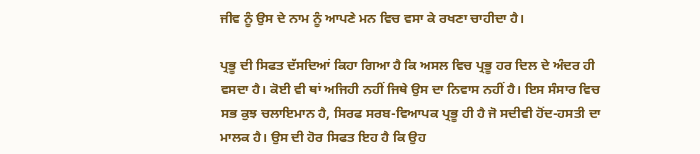ਜੀਵ ਨੂੰ ਉਸ ਦੇ ਨਾਮ ਨੂੰ ਆਪਣੇ ਮਨ ਵਿਚ ਵਸਾ ਕੇ ਰਖਣਾ ਚਾਹੀਦਾ ਹੈ।

ਪ੍ਰਭੂ ਦੀ ਸਿਫਤ ਦੱਸਦਿਆਂ ਕਿਹਾ ਗਿਆ ਹੈ ਕਿ ਅਸਲ ਵਿਚ ਪ੍ਰਭੂ ਹਰ ਦਿਲ ਦੇ ਅੰਦਰ ਹੀ ਵਸਦਾ ਹੈ। ਕੋਈ ਵੀ ਥਾਂ ਅਜਿਹੀ ਨਹੀਂ ਜਿਥੇ ਉਸ ਦਾ ਨਿਵਾਸ ਨਹੀਂ ਹੈ। ਇਸ ਸੰਸਾਰ ਵਿਚ ਸਭ ਕੁਝ ਚਲਾਇਮਾਨ ਹੈ, ਸਿਰਫ ਸਰਬ-ਵਿਆਪਕ ਪ੍ਰਭੂ ਹੀ ਹੈ ਜੋ ਸਦੀਵੀ ਹੋਂਦ-ਹਸਤੀ ਦਾ ਮਾਲਕ ਹੈ। ਉਸ ਦੀ ਹੋਰ ਸਿਫਤ ਇਹ ਹੈ ਕਿ ਉਹ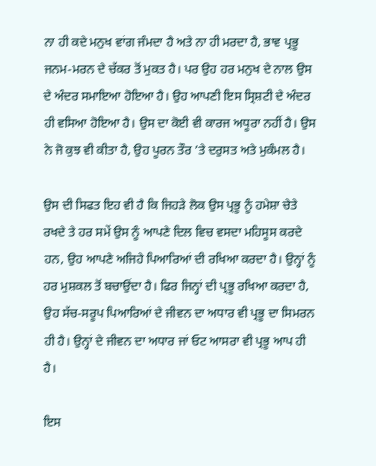ਨਾ ਹੀ ਕਦੇ ਮਨੁਖ ਵਾਂਗ ਜੰਮਦਾ ਹੈ ਅਤੇ ਨਾ ਹੀ ਮਰਦਾ ਹੈ, ਭਾਵ ਪ੍ਰਭੂ ਜਨਮ-ਮਰਨ ਦੇ ਚੱਕਰ ਤੋਂ ਮੁਕਤ ਹੈ। ਪਰ ਉਹ ਹਰ ਮਨੁਖ ਦੇ ਨਾਲ ਉਸ ਦੇ ਅੰਦਰ ਸਮਾਇਆ ਹੋਇਆ ਹੈ। ਉਹ ਆਪਣੀ ਇਸ ਸ੍ਰਿਸ਼ਟੀ ਦੇ ਅੰਦਰ ਹੀ ਵਸਿਆ ਹੋਇਆ ਹੈ। ਉਸ ਦਾ ਕੋਈ ਵੀ ਕਾਰਜ ਅਧੂਰਾ ਨਹੀਂ ਹੈ। ਉਸ ਨੇ ਜੋ ਕੁਝ ਵੀ ਕੀਤਾ ਹੈ, ਉਹ ਪੂਰਨ ਤੌਰ ’ਤੇ ਦਰੁਸਤ ਅਤੇ ਮੁਕੰਮਲ ਹੈ।

ਉਸ ਦੀ ਸਿਫਤ ਇਹ ਵੀ ਹੈ ਕਿ ਜਿਹੜੇ ਲੋਕ ਉਸ ਪ੍ਰਭੂ ਨੂੰ ਹਮੇਸ਼ਾ ਚੇਤੇ ਰਖਦੇ ਤੇ ਹਰ ਸਮੇਂ ਉਸ ਨੂੰ ਆਪਣੇ ਦਿਲ ਵਿਚ ਵਸਦਾ ਮਹਿਸੂਸ ਕਰਦੇ ਹਨ, ਉਹ ਆਪਣੇ ਅਜਿਹੇ ਪਿਆਰਿਆਂ ਦੀ ਰਖਿਆ ਕਰਦਾ ਹੈ। ਉਨ੍ਹਾਂ ਨੂੰ ਹਰ ਮੁਸ਼ਕਲ ਤੋਂ ਬਚਾਉਂਦਾ ਹੈ। ਫਿਰ ਜਿਨ੍ਹਾਂ ਦੀ ਪ੍ਰਭੂ ਰਖਿਆ ਕਰਦਾ ਹੈ, ਉਹ ਸੱਚ-ਸਰੂਪ ਪਿਆਰਿਆਂ ਦੇ ਜੀਵਨ ਦਾ ਅਧਾਰ ਵੀ ਪ੍ਰਭੂ ਦਾ ਸਿਮਰਨ ਹੀ ਹੈ। ਉਨ੍ਹਾਂ ਦੇ ਜੀਵਨ ਦਾ ਅਧਾਰ ਜਾਂ ਓਟ ਆਸਰਾ ਵੀ ਪ੍ਰਭੂ ਆਪ ਹੀ ਹੈ।

ਇਸ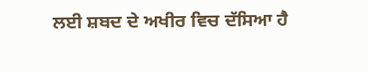ਲਈ ਸ਼ਬਦ ਦੇ ਅਖੀਰ ਵਿਚ ਦੱਸਿਆ ਹੈ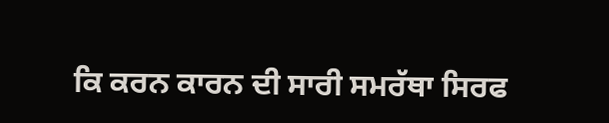ਕਿ ਕਰਨ ਕਾਰਨ ਦੀ ਸਾਰੀ ਸਮਰੱਥਾ ਸਿਰਫ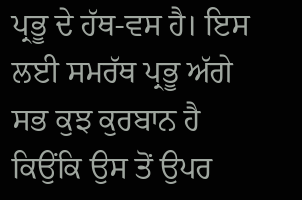ਪ੍ਰਭੂ ਦੇ ਹੱਥ-ਵਸ ਹੈ। ਇਸ ਲਈ ਸਮਰੱਥ ਪ੍ਰਭੂ ਅੱਗੇ ਸਭ ਕੁਝ ਕੁਰਬਾਨ ਹੈ ਕਿਉਂਕਿ ਉਸ ਤੋਂ ਉਪਰ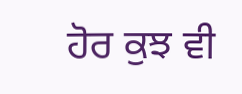ਹੋਰ ਕੁਝ ਵੀ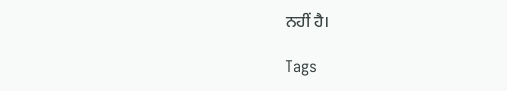ਨਹੀਂ ਹੈ।

Tags